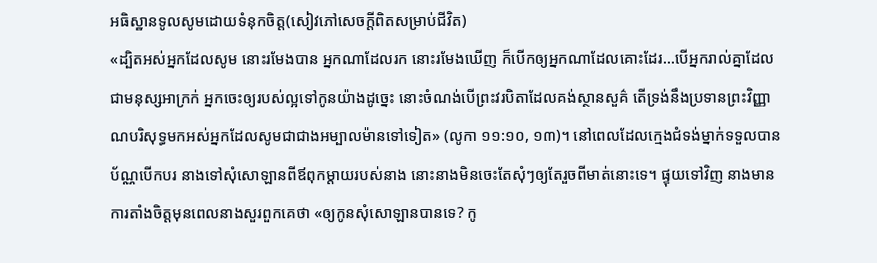អធិស្ឋានទូលសូមដោយទំនុកចិត្ត(សៀវភៅសេចក្ដីពិតសម្រាប់ជីវិត)
«ដ្បិតអស់អ្នកដែលសូម នោះរមែងបាន អ្នកណាដែលរក នោះរមែងឃើញ ក៏បើកឲ្យអ្នកណាដែលគោះដែរ…បើអ្នករាល់គ្នាដែលជាមនុស្សអាក្រក់ អ្នកចេះឲ្យរបស់ល្អទៅកូនយ៉ាងដូច្នេះ នោះចំណង់បើព្រះវរបិតាដែលគង់ស្ថានសួគ៌ តើទ្រង់នឹងប្រទានព្រះវិញ្ញាណបរិសុទ្ធមកអស់អ្នកដែលសូមជាជាងអម្បាលម៉ានទៅទៀត» (លូកា ១១:១០, ១៣)។ នៅពេលដែលក្មេងជំទង់ម្នាក់ទទួលបានប័ណ្ណបើកបរ នាងទៅសុំសោឡានពីឪពុកម្តាយរបស់នាង នោះនាងមិនចេះតែសុំៗឲ្យតែរួចពីមាត់នោះទេ។ ផ្ទុយទៅវិញ នាងមានការតាំងចិត្តមុនពេលនាងសួរពួកគេថា «ឲ្យកូនសុំសោឡានបានទេ? កូ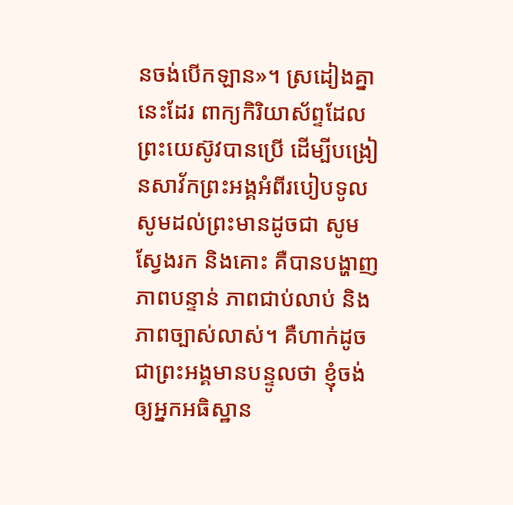នចង់បើកឡាន»។ ស្រដៀងគ្នានេះដែរ ពាក្យកិរិយាស័ព្ទដែលព្រះយេស៊ូវបានប្រើ ដើម្បីបង្រៀនសាវ័កព្រះអង្គអំពីរបៀបទូលសូមដល់ព្រះមានដូចជា សូមស្វែងរក និងគោះ គឺបានបង្ហាញភាពបន្ទាន់ ភាពជាប់លាប់ និងភាពច្បាស់លាស់។ គឺហាក់ដូចជាព្រះអង្គមានបន្ទូលថា ខ្ញុំចង់ឲ្យអ្នកអធិស្ឋាន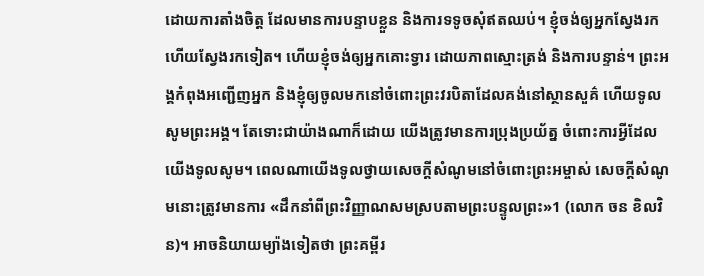ដោយការតាំងចិត្ត ដែលមានការបន្ទាបខ្លួន និងការទទូចសុំឥតឈប់។ ខ្ញុំចង់ឲ្យអ្នកស្វែងរកហើយស្វែងរកទៀត។ ហើយខ្ញុំចង់ឲ្យអ្នកគោះទ្វារ ដោយភាពស្មោះត្រង់ និងការបន្ទាន់។ ព្រះអង្គកំពុងអញ្ជើញអ្នក និងខ្ញុំឲ្យចូលមកនៅចំពោះព្រះវរបិតាដែលគង់នៅស្ថានសួគ៌ ហើយទូលសូមព្រះអង្គ។ តែទោះជាយ៉ាងណាក៏ដោយ យើងត្រូវមានការប្រុងប្រយ័ត្ន ចំពោះការអ្វីដែលយើងទូលសូម។ ពេលណាយើងទូលថ្វាយសេចក្តីសំណូមនៅចំពោះព្រះអម្ចាស់ សេចក្តីសំណូមនោះត្រូវមានការ «ដឹកនាំពីព្រះវិញ្ញាណសមស្របតាមព្រះបន្ទូលព្រះ»1 (លោក ចន ខិលវិន)។ អាចនិយាយម្យ៉ាងទៀតថា ព្រះគម្ពីរ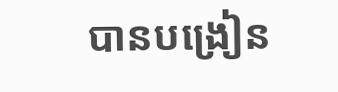បានបង្រៀន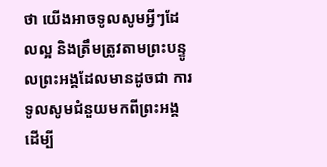ថា យើងអាចទូលសូមអ្វីៗដែលល្អ និងត្រឹមត្រូវតាមព្រះបន្ទូលព្រះអង្គដែលមានដូចជា ការទូលសូមជំនួយមកពីព្រះអង្គ ដើម្បី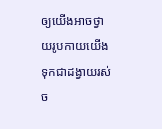ឲ្យយើងអាចថ្វាយរូបកាយយើងទុកជាដង្វាយរស់ច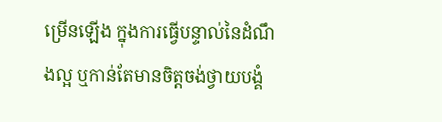ម្រើនឡើង ក្នុងការធ្វើបន្ទាល់នៃដំណឹងល្អ ឬកាន់តែមានចិត្តចង់ថ្វាយបង្គំ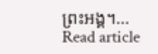ព្រះអង្គ។…
Read article